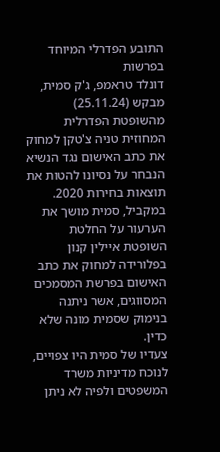התובע הפדרלי המיוחד בפרשות
דונלד טראמפ, ג'ק סמית, מבקש (25.11.24) מהשופטת הפדרלית המחוזית טניה צ'טקן למחוק את כתב האישום נגד הנשיא הנבחר על נסיונו להטות את תוצאות בחירות 2020. במקביל, סמית מושך את הערעור על החלטת השופטת איילין קנון בפלורידה למחוק את כתב האישום בפרשת המסמכים המסווגים, אשר ניתנה בנימוק שסמית מונה שלא כדין.
צעדיו של סמית היו צפויים, לנוכח מדיניות משרד המשפטים ולפיה לא ניתן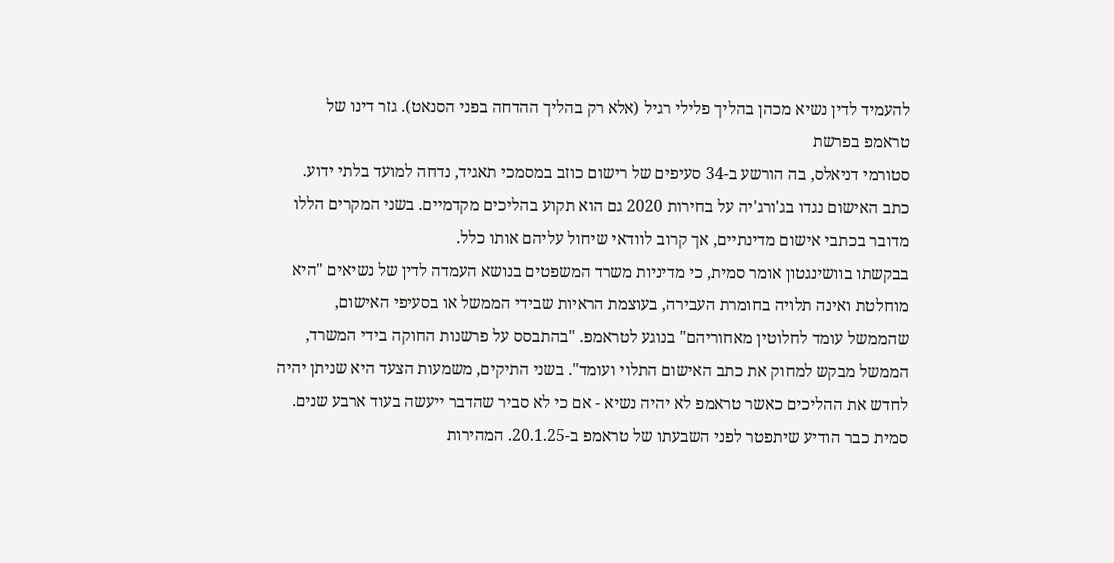להעמיד לדין נשיא מכהן בהליך פלילי רגיל (אלא רק בהליך ההדחה בפני הסנאט). גזר דינו של טראמפ בפרשת
סטורמי דניאלס, בה הורשע ב-34 סעיפים של רישום כוזב במסמכי תאגיד, נדחה למועד בלתי ידוע. כתב האישום נגדו בג'ורג'יה על בחירות 2020 גם הוא תקוע בהליכים מקדמיים. בשני המקרים הללו מדובר בכתבי אישום מדינתיים, אך קרוב לוודאי שיחול עליהם אותו כלל.
בבקשתו בוושינגטון אומר סמית, כי מדיניות משרד המשפטים בנושא העמדה לדין של נשיאים "היא מוחלטת ואינה תלויה בחומרת העבירה, בעוצמת הראיות שבידי הממשל או בסעיפי האישום, שהממשל עומד לחלוטין מאחוריהם" בנוגע לטראמפ. "בהתבסס על פרשנות החוקה בידי המשרד, הממשל מבקש למחוק את כתב האישום התלוי ועומד". בשני התיקים, משמעות הצעד היא שניתן יהיה לחדש את ההליכים כאשר טראמפ לא יהיה נשיא - אם כי לא סביר שהדבר ייעשה בעוד ארבע שנים.
סמית כבר הודיע שיתפטר לפני השבעתו של טראמפ ב-20.1.25. המהירות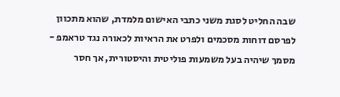שבה החליט לסגת משני כתבי האישום מלמדת, שהוא מתכוון לפרסם דוחות מסכמים ולפרט את הראיות לכאורה נגד טראמפ - מסמך שיהיה בעל משמעות פוליטית והיסטורית, אך חסר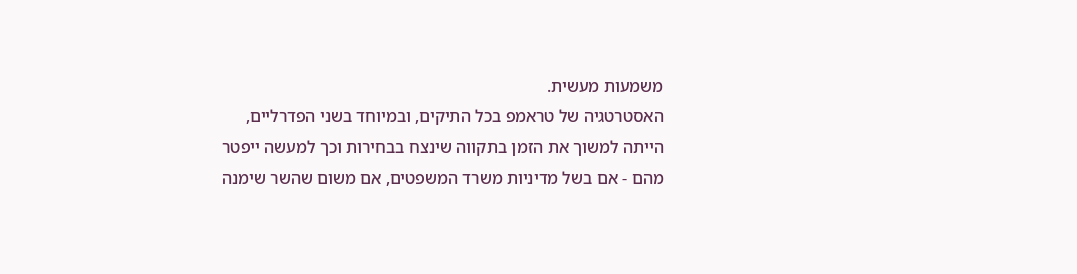משמעות מעשית.
האסטרטגיה של טראמפ בכל התיקים, ובמיוחד בשני הפדרליים, הייתה למשוך את הזמן בתקווה שינצח בבחירות וכך למעשה ייפטר מהם - אם בשל מדיניות משרד המשפטים, אם משום שהשר שימנה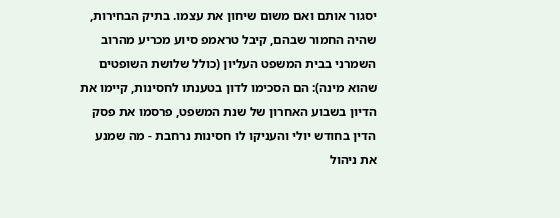יסגור אותם ואם משום שיחון את עצמו. בתיק הבחירות, שהיה החמור שבהם, קיבל טראמפ סיוע מכריע מהרוב השמרני בבית המשפט העליון (כולל שלושת השופטים שהוא מינה): הם הסכימו לדון בטענתו לחסינות, קיימו את הדיון בשבוע האחרון של שנת המשפט, פרסמו את פסק הדין בחודש יולי והעניקו לו חסינות נרחבת - מה שמנע את ניהול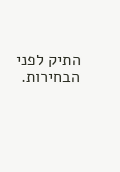התיק לפני הבחירות.